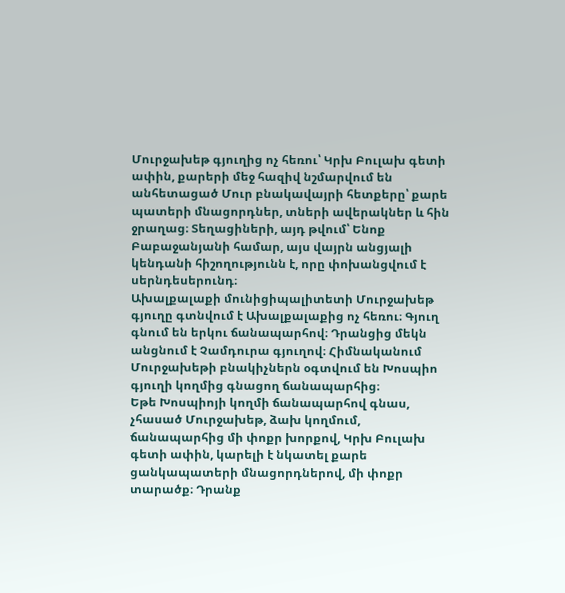Մուրջախեթ գյուղից ոչ հեռու՝ Կրխ Բուլախ գետի ափին, քարերի մեջ հազիվ նշմարվում են անհետացած Մուր բնակավայրի հետքերը՝ քարե պատերի մնացորդներ, տների ավերակներ և հին ջրաղաց։ Տեղացիների, այդ թվում՝ Ենոք Բաբաջանյանի համար, այս վայրն անցյալի կենդանի հիշողությունն է, որը փոխանցվում է սերնդեսերունդ։
Ախալքալաքի մունիցիպալիտետի Մուրջախեթ գյուղը գտնվում է Ախալքալաքից ոչ հեռու։ Գյուղ գնում են երկու ճանապարհով։ Դրանցից մեկն անցնում է Չամդուրա գյուղով։ Հիմնականում Մուրջախեթի բնակիչներն օգտվում են Խոսպիո գյուղի կողմից գնացող ճանապարհից։
Եթե Խոսպիոյի կողմի ճանապարհով գնաս, չհասած Մուրջախեթ, ձախ կողմում, ճանապարհից մի փոքր խորքով, Կրխ Բուլախ գետի ափին, կարելի է նկատել քարե ցանկապատերի մնացորդներով, մի փոքր տարածք։ Դրանք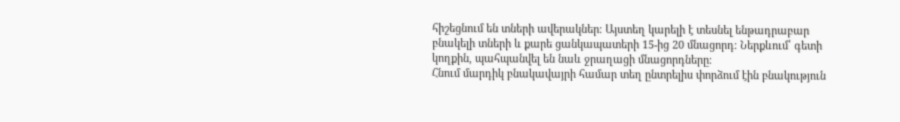հիշեցնում են տների ավերակներ։ Այստեղ կարելի է տեսնել ենթադրաբար բնակելի տների և քարե ցանկապատերի 15-ից 20 մնացորդ։ Ներքևում՝ գետի կողքին, պահպանվել են նաև ջրաղացի մնացորդները։
Հնում մարդիկ բնակավայրի համար տեղ ընտրելիս փորձում էին բնակություն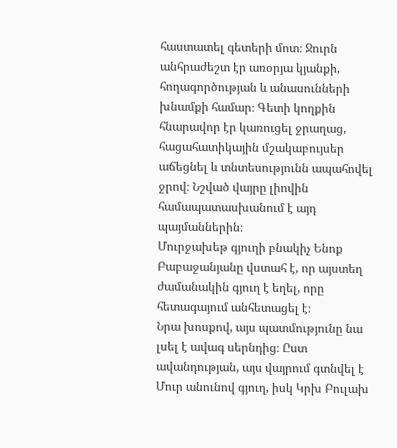հաստատել գետերի մոտ։ Ջուրն անհրաժեշտ էր առօրյա կյանքի, հողագործության և անասունների խնամքի համար։ Գետի կողքին հնարավոր էր կառուցել ջրաղաց, հացահատիկային մշակաբույսեր աճեցնել և տնտեսությունն ապահովել ջրով։ Նշված վայրը լիովին համապատասխանում է այդ պայմաններին։
Մուրջախեթ գյուղի բնակիչ Ենոք Բաբաջանյանը վստահ է, որ այստեղ ժամանակին գյուղ է եղել, որը հետագայում անհետացել է։
Նրա խոսքով, այս պատմությունը նա լսել է ավագ սերնդից։ Ըստ ավանդության, այս վայրում գտնվել է Մուր անունով գյուղ, իսկ Կրխ Բուլախ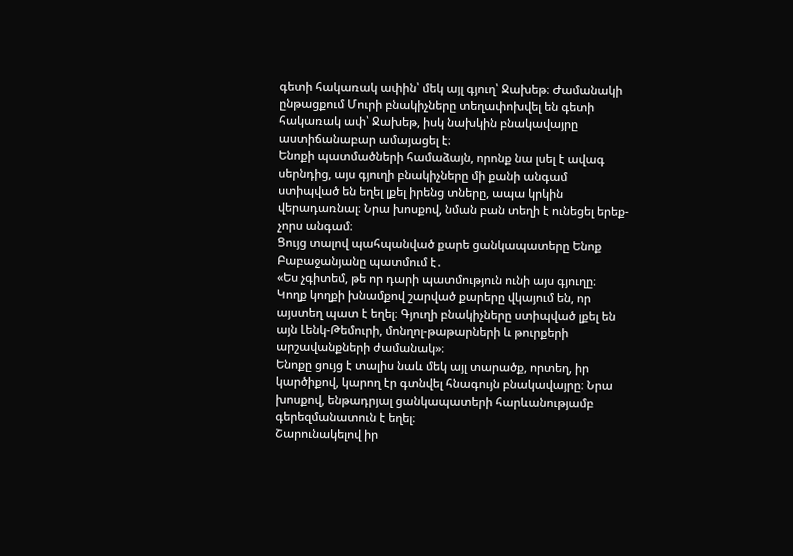գետի հակառակ ափին՝ մեկ այլ գյուղ՝ Ջախեթ։ Ժամանակի ընթացքում Մուրի բնակիչները տեղափոխվել են գետի հակառակ ափ՝ Ջախեթ, իսկ նախկին բնակավայրը աստիճանաբար ամայացել է։
Ենոքի պատմածների համաձայն, որոնք նա լսել է ավագ սերնդից, այս գյուղի բնակիչները մի քանի անգամ ստիպված են եղել լքել իրենց տները, ապա կրկին վերադառնալ։ Նրա խոսքով, նման բան տեղի է ունեցել երեք-չորս անգամ։
Ցույց տալով պահպանված քարե ցանկապատերը Ենոք Բաբաջանյանը պատմում է․
«Ես չգիտեմ, թե որ դարի պատմություն ունի այս գյուղը։ Կողք կողքի խնամքով շարված քարերը վկայում են, որ այստեղ պատ է եղել։ Գյուղի բնակիչները ստիպված լքել են այն Լենկ-Թեմուրի, մոնղոլ-թաթարների և թուրքերի արշավանքների ժամանակ»։
Ենոքը ցույց է տալիս նաև մեկ այլ տարածք, որտեղ, իր կարծիքով, կարող էր գտնվել հնագույն բնակավայրը։ Նրա խոսքով, ենթադրյալ ցանկապատերի հարևանությամբ գերեզմանատուն է եղել։
Շարունակելով իր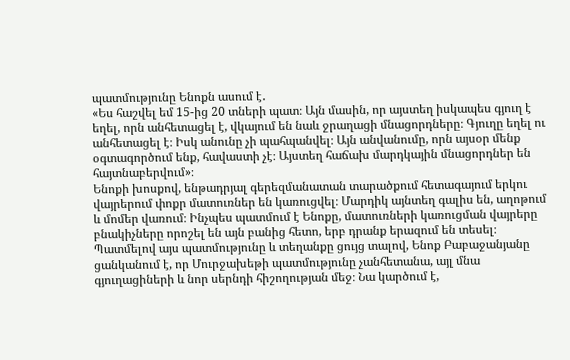պատմությունը Ենոքն ասում է․
«Ես հաշվել եմ 15-ից 20 տների պատ։ Այն մասին, որ այստեղ իսկապես գյուղ է եղել, որն անհետացել է, վկայում են նաև ջրաղացի մնացորդները։ Գյուղը եղել ու անհետացել է։ Իսկ անունը չի պահպանվել։ Այն անվանումը, որն այսօր մենք օգտագործում ենք, հավաստի չէ։ Այստեղ հաճախ մարդկային մնացորդներ են հայտնաբերվում»։
Ենոքի խոսքով, ենթադրյալ գերեզմանատան տարածքում հետագայում երկու վայրերում փոքր մատուռներ են կառուցվել։ Մարդիկ այնտեղ գալիս են, աղոթում և մոմեր վառում։ Ինչպես պատմում է Ենոքը, մատուռների կառուցման վայրերը բնակիչները որոշել են այն բանից հետո, երբ դրանք երազում են տեսել։
Պատմելով այս պատմությունը և տեղանքը ցույց տալով, Ենոք Բաբաջանյանը ցանկանում է, որ Մուրջախեթի պատմությունը չանհետանա, այլ մնա գյուղացիների և նոր սերնդի հիշողության մեջ։ Նա կարծում է,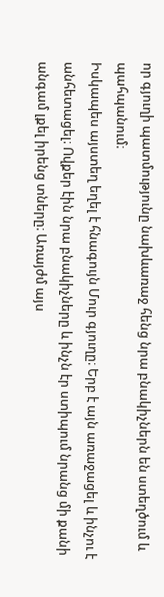որ գյուղի պատմությունը նախևառաջ հենց նրա բնակիչներն են ստեղծում և պահպանում։
Իսկապես այստեղ եղել է հնագույն Մուր գյուղը։ Երբ է այն առաջացել և ինչու է անհետացել։ Ովքեր էին նրա բնակիչները և ինչն էր ստիպում նրանց մի քանի անգամ լքել իրենց տները։ Առայժմ այս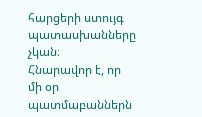հարցերի ստույգ պատասխանները չկան։
Հնարավոր է, որ մի օր պատմաբաններն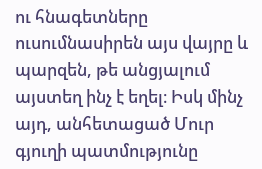ու հնագետները ուսումնասիրեն այս վայրը և պարզեն, թե անցյալում այստեղ ինչ է եղել։ Իսկ մինչ այդ, անհետացած Մուր գյուղի պատմությունը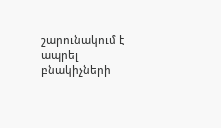շարունակում է ապրել բնակիչների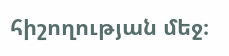հիշողության մեջ։